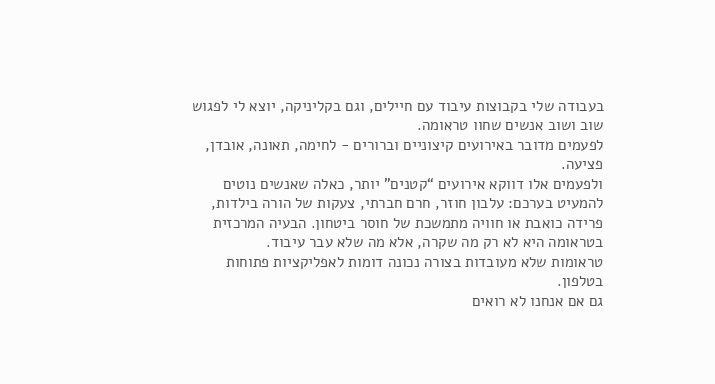בעבודה שלי בקבוצות עיבוד עם חיילים, וגם בקליניקה, יוצא לי לפגוש שוב ושוב אנשים שחוו טראומה.
לפעמים מדובר באירועים קיצוניים וברורים - לחימה, תאונה, אובדן, פציעה.
ולפעמים אלו דווקא אירועים “קטנים” יותר, כאלה שאנשים נוטים להמעיט בערכם: עלבון חוזר, חרם חברתי, צעקות של הורה בילדות, פרידה כואבת או חוויה מתמשכת של חוסר ביטחון. הבעיה המרכזית בטראומה היא לא רק מה שקרה, אלא מה שלא עבר עיבוד.
טראומות שלא מעובדות בצורה נכונה דומות לאפליקציות פתוחות בטלפון.
גם אם אנחנו לא רואים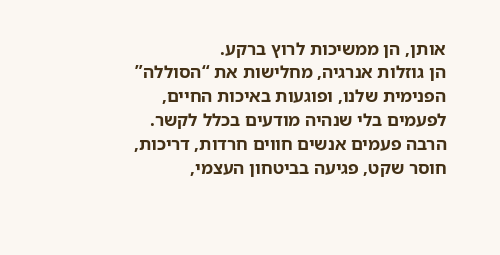אותן, הן ממשיכות לרוץ ברקע.
הן גוזלות אנרגיה, מחלישות את “הסוללה” הפנימית שלנו, ופוגעות באיכות החיים, לפעמים בלי שנהיה מודעים בכלל לקשר.
הרבה פעמים אנשים חווים חרדות, דריכות, חוסר שקט, פגיעה בביטחון העצמי,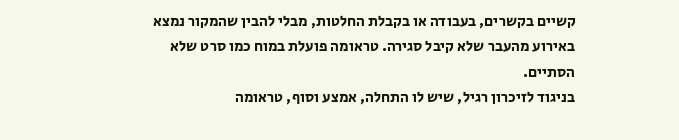קשיים בקשרים, בעבודה או בקבלת החלטות, מבלי להבין שהמקור נמצא באירוע מהעבר שלא קיבל סגירה. טראומה פועלת במוח כמו סרט שלא הסתיים.
בניגוד לזיכרון רגיל, שיש לו התחלה, אמצע וסוף, טראומה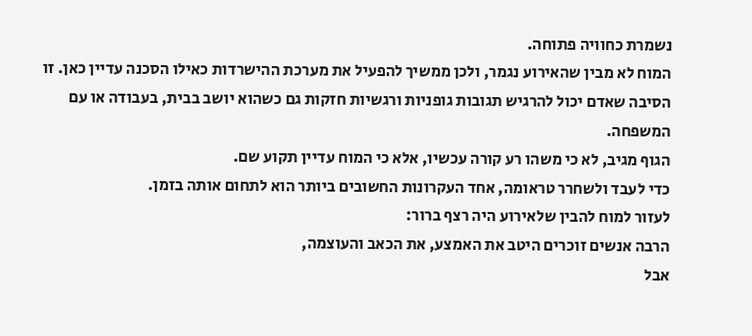נשמרת כחוויה פתוחה.
המוח לא מבין שהאירוע נגמר, ולכן ממשיך להפעיל את מערכת ההישרדות כאילו הסכנה עדיין כאן. זו הסיבה שאדם יכול להרגיש תגובות גופניות ורגשיות חזקות גם כשהוא יושב בבית, בעבודה או עם המשפחה.
הגוף מגיב, לא כי משהו רע קורה עכשיו, אלא כי המוח עדיין תקוע שם.
כדי לעבד ולשחרר טראומה, אחד העקרונות החשובים ביותר הוא לתחום אותה בזמן.
לעזור למוח להבין שלאירוע היה רצף ברור:
הרבה אנשים זוכרים היטב את האמצע, את הכאב והעוצמה,
אבל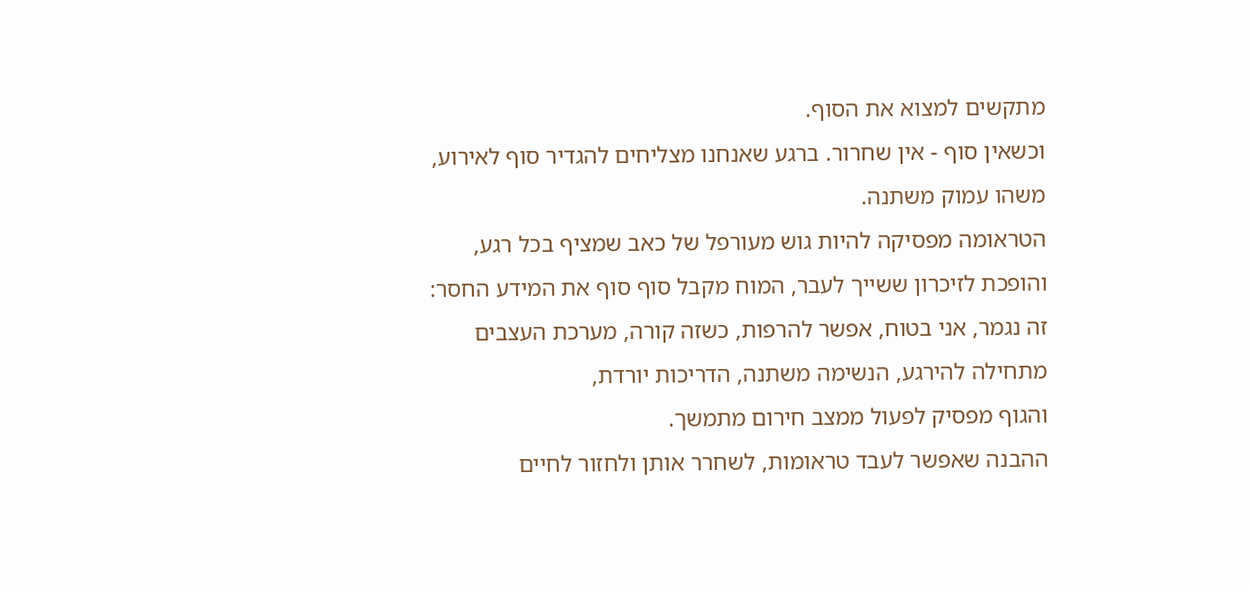מתקשים למצוא את הסוף.
וכשאין סוף - אין שחרור. ברגע שאנחנו מצליחים להגדיר סוף לאירוע, משהו עמוק משתנה.
הטראומה מפסיקה להיות גוש מעורפל של כאב שמציף בכל רגע,
והופכת לזיכרון ששייך לעבר, המוח מקבל סוף סוף את המידע החסר:
זה נגמר, אני בטוח, אפשר להרפות, כשזה קורה, מערכת העצבים מתחילה להירגע, הנשימה משתנה, הדריכות יורדת,
והגוף מפסיק לפעול ממצב חירום מתמשך.
ההבנה שאפשר לעבד טראומות, לשחרר אותן ולחזור לחיים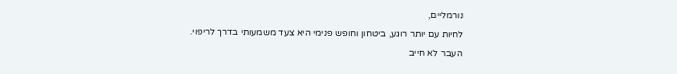נורמליים,
לחיות עם יותר רוגע, ביטחון וחופש פנימי היא צעד משמעותי בדרך לריפוי.
העבר לא חייב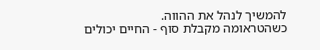להמשיך לנהל את ההווה.
כשהטראומה מקבלת סוף - החיים יכולים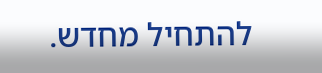להתחיל מחדש.